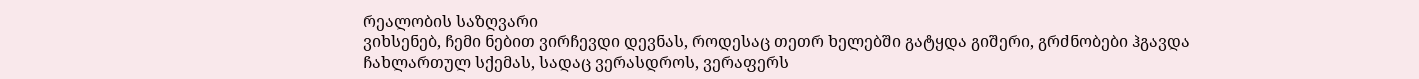რეალობის საზღვარი
ვიხსენებ, ჩემი ნებით ვირჩევდი დევნას, როდესაც თეთრ ხელებში გატყდა გიშერი, გრძნობები ჰგავდა ჩახლართულ სქემას, სადაც ვერასდროს, ვერაფერს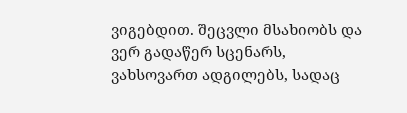ვიგებდით. შეცვლი მსახიობს და ვერ გადაწერ სცენარს, ვახსოვართ ადგილებს, სადაც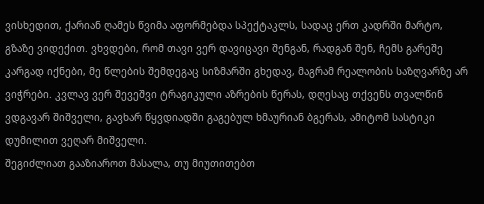ვისხედით, ქარიან ღამეს წვიმა აფორმებდა სპექტაკლს, სადაც ერთ კადრში მარტო, გზაზე ვიდექით. ვხვდები, რომ თავი ვერ დავიცავი შენგან, რადგან შენ, ჩემს გარეშე კარგად იქნები, მე წლების შემდეგაც სიზმარში გხედავ, მაგრამ რეალობის საზღვარზე არ ვიჭრები. კვლავ ვერ შევეშვი ტრაგიკული აზრების წერას, დღესაც თქვენს თვალწინ ვდგავარ შიშველი, გავხარ წყვდიადში გაგებულ ხმაურიან ბგერას, ამიტომ სასტიკი დუმილით ვეღარ მიშველი.
შეგიძლიათ გააზიაროთ მასალა, თუ მიუთითებთ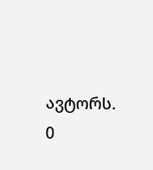ავტორს.
0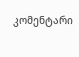კომენტარი